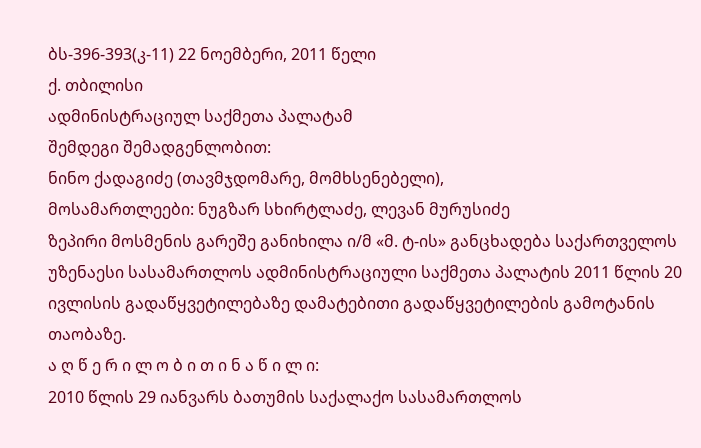ბს-396-393(კ-11) 22 ნოემბერი, 2011 წელი
ქ. თბილისი
ადმინისტრაციულ საქმეთა პალატამ
შემდეგი შემადგენლობით:
ნინო ქადაგიძე (თავმჯდომარე, მომხსენებელი),
მოსამართლეები: ნუგზარ სხირტლაძე, ლევან მურუსიძე
ზეპირი მოსმენის გარეშე განიხილა ი/მ «მ. ტ-ის» განცხადება საქართველოს უზენაესი სასამართლოს ადმინისტრაციული საქმეთა პალატის 2011 წლის 20 ივლისის გადაწყვეტილებაზე დამატებითი გადაწყვეტილების გამოტანის თაობაზე.
ა ღ წ ე რ ი ლ ო ბ ი თ ი ნ ა წ ი ლ ი:
2010 წლის 29 იანვარს ბათუმის საქალაქო სასამართლოს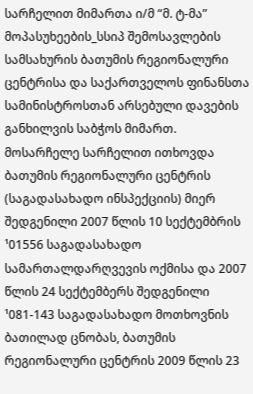სარჩელით მიმართა ი/მ “მ. ტ-მა” მოპასუხეების_სსიპ შემოსავლების სამსახურის ბათუმის რეგიონალური ცენტრისა და საქართველოს ფინანსთა სამინისტროსთან არსებული დავების განხილვის საბჭოს მიმართ.
მოსარჩელე სარჩელით ითხოვდა ბათუმის რეგიონალური ცენტრის (საგადასახადო ინსპექციის) მიერ შედგენილი 2007 წლის 10 სექტემბრის ¹01556 საგადასახადო სამართალდარღვევის ოქმისა და 2007 წლის 24 სექტემბერს შედგენილი ¹081-143 საგადასახადო მოთხოვნის ბათილად ცნობას, ბათუმის რეგიონალური ცენტრის 2009 წლის 23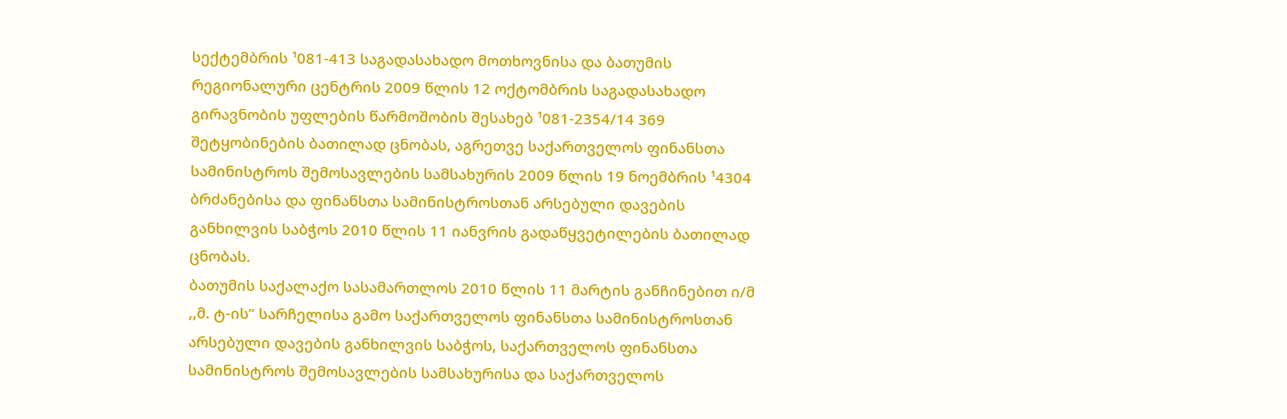სექტემბრის ¹081-413 საგადასახადო მოთხოვნისა და ბათუმის რეგიონალური ცენტრის 2009 წლის 12 ოქტომბრის საგადასახადო გირავნობის უფლების წარმოშობის შესახებ ¹081-2354/14 369 შეტყობინების ბათილად ცნობას, აგრეთვე საქართველოს ფინანსთა სამინისტროს შემოსავლების სამსახურის 2009 წლის 19 ნოემბრის ¹4304 ბრძანებისა და ფინანსთა სამინისტროსთან არსებული დავების განხილვის საბჭოს 2010 წლის 11 იანვრის გადაწყვეტილების ბათილად ცნობას.
ბათუმის საქალაქო სასამართლოს 2010 წლის 11 მარტის განჩინებით ი/მ ,,მ. ტ-ის” სარჩელისა გამო საქართველოს ფინანსთა სამინისტროსთან არსებული დავების განხილვის საბჭოს, საქართველოს ფინანსთა სამინისტროს შემოსავლების სამსახურისა და საქართველოს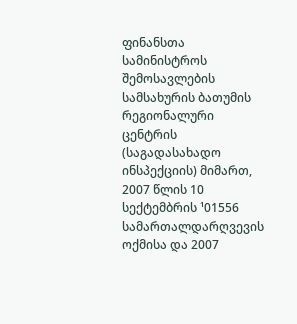ფინანსთა სამინისტროს შემოსავლების სამსახურის ბათუმის რეგიონალური ცენტრის (საგადასახადო ინსპექციის) მიმართ, 2007 წლის 10 სექტემბრის ¹01556 სამართალდარღვევის ოქმისა და 2007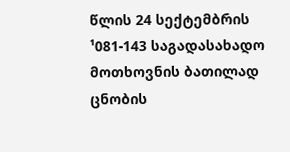წლის 24 სექტემბრის ¹081-143 საგადასახადო მოთხოვნის ბათილად ცნობის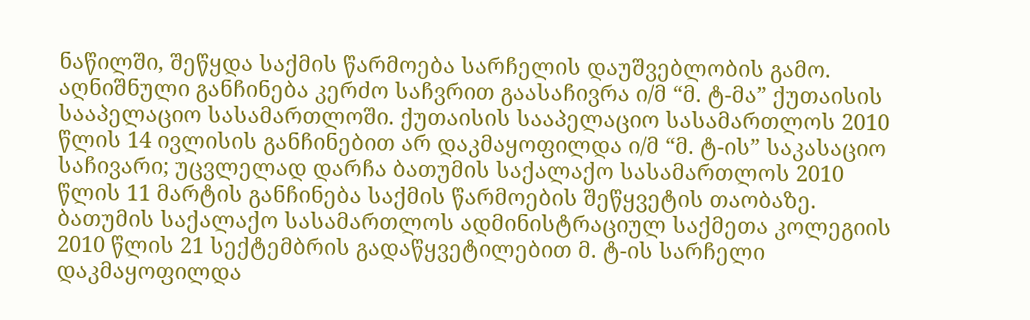ნაწილში, შეწყდა საქმის წარმოება სარჩელის დაუშვებლობის გამო. აღნიშნული განჩინება კერძო საჩვრით გაასაჩივრა ი/მ “მ. ტ-მა” ქუთაისის სააპელაციო სასამართლოში. ქუთაისის სააპელაციო სასამართლოს 2010 წლის 14 ივლისის განჩინებით არ დაკმაყოფილდა ი/მ “მ. ტ-ის” საკასაციო საჩივარი; უცვლელად დარჩა ბათუმის საქალაქო სასამართლოს 2010 წლის 11 მარტის განჩინება საქმის წარმოების შეწყვეტის თაობაზე.
ბათუმის საქალაქო სასამართლოს ადმინისტრაციულ საქმეთა კოლეგიის 2010 წლის 21 სექტემბრის გადაწყვეტილებით მ. ტ-ის სარჩელი დაკმაყოფილდა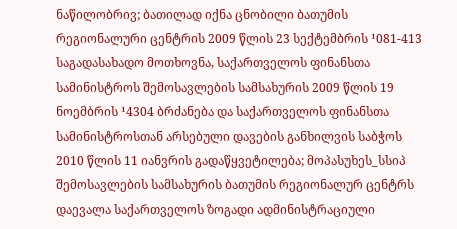ნაწილობრივ; ბათილად იქნა ცნობილი ბათუმის რეგიონალური ცენტრის 2009 წლის 23 სექტემბრის ¹081-413 საგადასახადო მოთხოვნა, საქართველოს ფინანსთა სამინისტროს შემოსავლების სამსახურის 2009 წლის 19 ნოემბრის ¹4304 ბრძანება და საქართველოს ფინანსთა სამინისტროსთან არსებული დავების განხილვის საბჭოს 2010 წლის 11 იანვრის გადაწყვეტილება; მოპასუხეს_სსიპ შემოსავლების სამსახურის ბათუმის რეგიონალურ ცენტრს დაევალა საქართველოს ზოგადი ადმინისტრაციული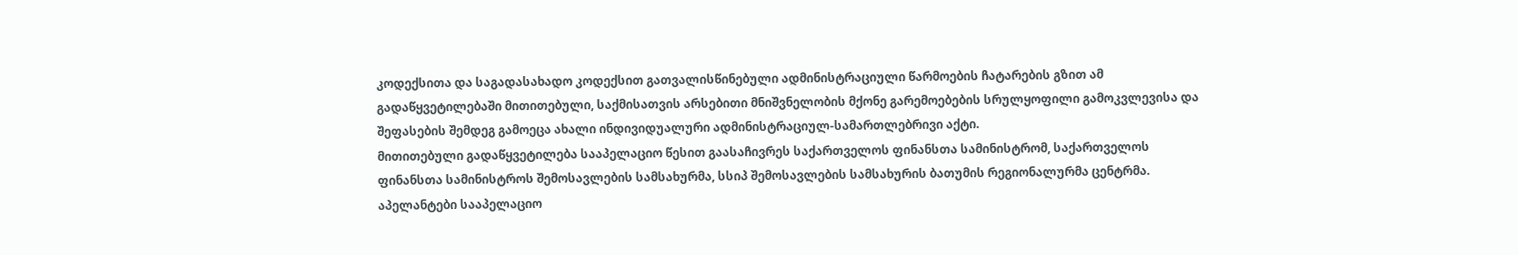კოდექსითა და საგადასახადო კოდექსით გათვალისწინებული ადმინისტრაციული წარმოების ჩატარების გზით ამ გადაწყვეტილებაში მითითებული, საქმისათვის არსებითი მნიშვნელობის მქონე გარემოებების სრულყოფილი გამოკვლევისა და შეფასების შემდეგ გამოეცა ახალი ინდივიდუალური ადმინისტრაციულ-სამართლებრივი აქტი.
მითითებული გადაწყვეტილება სააპელაციო წესით გაასაჩივრეს საქართველოს ფინანსთა სამინისტრომ, საქართველოს ფინანსთა სამინისტროს შემოსავლების სამსახურმა, სსიპ შემოსავლების სამსახურის ბათუმის რეგიონალურმა ცენტრმა.
აპელანტები სააპელაციო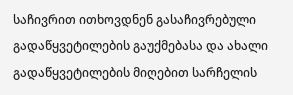საჩივრით ითხოვდნენ გასაჩივრებული გადაწყვეტილების გაუქმებასა და ახალი გადაწყვეტილების მიღებით სარჩელის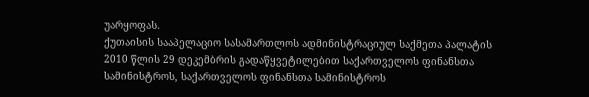უარყოფას.
ქუთაისის სააპელაციო სასამართლოს ადმინისტრაციულ საქმეთა პალატის 2010 წლის 29 დეკემბრის გადაწყვეტილებით საქართველოს ფინანსთა სამინისტროს, საქართველოს ფინანსთა სამინისტროს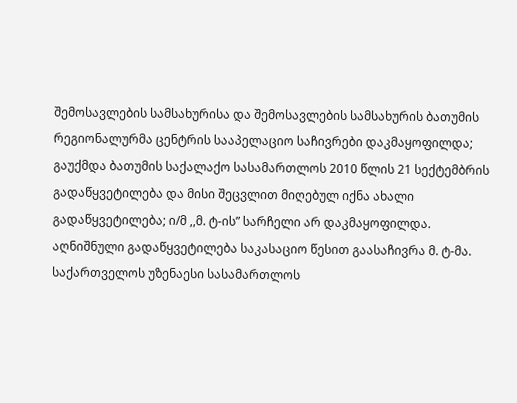შემოსავლების სამსახურისა და შემოსავლების სამსახურის ბათუმის რეგიონალურმა ცენტრის სააპელაციო საჩივრები დაკმაყოფილდა; გაუქმდა ბათუმის საქალაქო სასამართლოს 2010 წლის 21 სექტემბრის გადაწყვეტილება და მისი შეცვლით მიღებულ იქნა ახალი გადაწყვეტილება; ი/მ ,,მ. ტ-ის” სარჩელი არ დაკმაყოფილდა.
აღნიშნული გადაწყვეტილება საკასაციო წესით გაასაჩივრა მ. ტ-მა.
საქართველოს უზენაესი სასამართლოს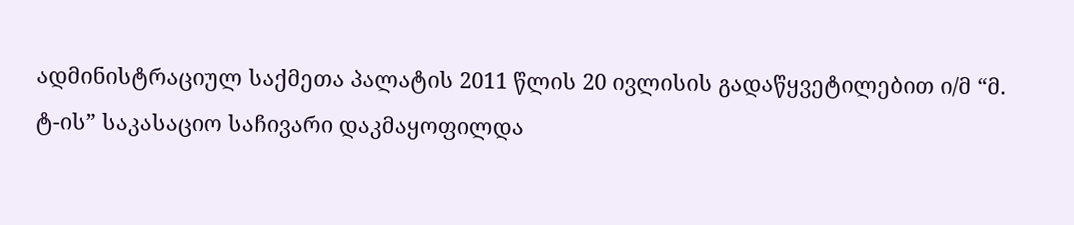ადმინისტრაციულ საქმეთა პალატის 2011 წლის 20 ივლისის გადაწყვეტილებით ი/მ “მ. ტ-ის” საკასაციო საჩივარი დაკმაყოფილდა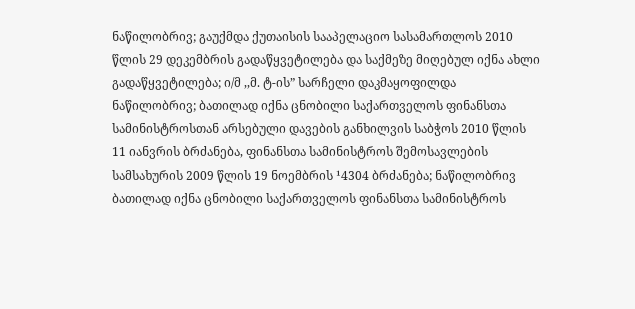ნაწილობრივ; გაუქმდა ქუთაისის სააპელაციო სასამართლოს 2010 წლის 29 დეკემბრის გადაწყვეტილება და საქმეზე მიღებულ იქნა ახლი გადაწყვეტილება; ი/მ ,,მ. ტ-ის” სარჩელი დაკმაყოფილდა ნაწილობრივ; ბათილად იქნა ცნობილი საქართველოს ფინანსთა სამინისტროსთან არსებული დავების განხილვის საბჭოს 2010 წლის 11 იანვრის ბრძანება, ფინანსთა სამინისტროს შემოსავლების სამსახურის 2009 წლის 19 ნოემბრის ¹4304 ბრძანება; ნაწილობრივ ბათილად იქნა ცნობილი საქართველოს ფინანსთა სამინისტროს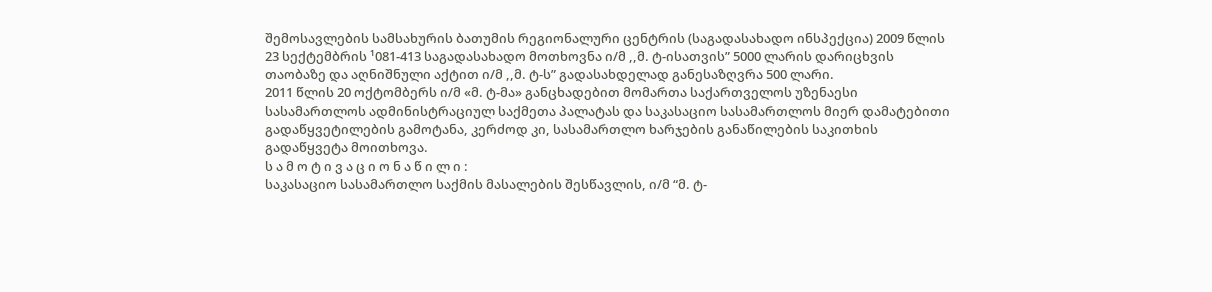შემოსავლების სამსახურის ბათუმის რეგიონალური ცენტრის (საგადასახადო ინსპექცია) 2009 წლის 23 სექტემბრის ¹081-413 საგადასახადო მოთხოვნა ი/მ ,,მ. ტ-ისათვის” 5000 ლარის დარიცხვის თაობაზე და აღნიშნული აქტით ი/მ ,,მ. ტ-ს” გადასახდელად განესაზღვრა 500 ლარი.
2011 წლის 20 ოქტომბერს ი/მ «მ. ტ-მა» განცხადებით მომართა საქართველოს უზენაესი სასამართლოს ადმინისტრაციულ საქმეთა პალატას და საკასაციო სასამართლოს მიერ დამატებითი გადაწყვეტილების გამოტანა, კერძოდ კი, სასამართლო ხარჯების განაწილების საკითხის გადაწყვეტა მოითხოვა.
ს ა მ ო ტ ი ვ ა ც ი ო ნ ა წ ი ლ ი :
საკასაციო სასამართლო საქმის მასალების შესწავლის, ი/მ “მ. ტ-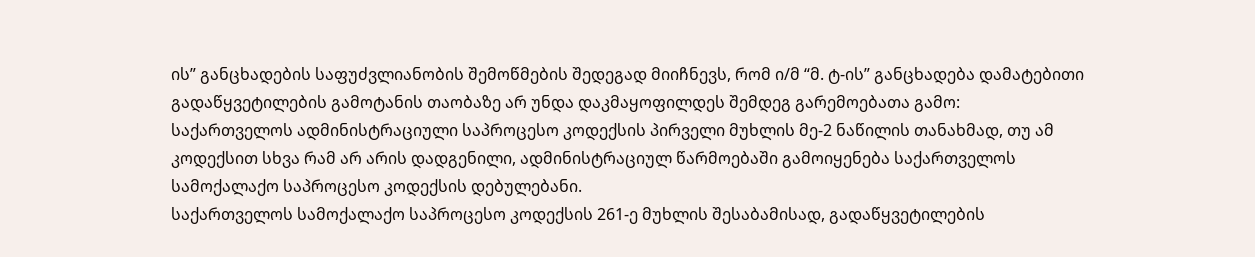ის” განცხადების საფუძვლიანობის შემოწმების შედეგად მიიჩნევს, რომ ი/მ “მ. ტ-ის” განცხადება დამატებითი გადაწყვეტილების გამოტანის თაობაზე არ უნდა დაკმაყოფილდეს შემდეგ გარემოებათა გამო:
საქართველოს ადმინისტრაციული საპროცესო კოდექსის პირველი მუხლის მე-2 ნაწილის თანახმად, თუ ამ კოდექსით სხვა რამ არ არის დადგენილი, ადმინისტრაციულ წარმოებაში გამოიყენება საქართველოს სამოქალაქო საპროცესო კოდექსის დებულებანი.
საქართველოს სამოქალაქო საპროცესო კოდექსის 261-ე მუხლის შესაბამისად, გადაწყვეტილების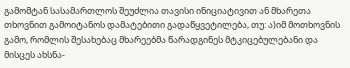გამომტან სასამართლოს შეუძლია თავისი ინიციატივით ან მხარეთა თხოვნით გამოიტანოს დამატებითი გადაწყვეტილება, თუ: ა)იმ მოთხოვნის გამო, რომლის შესახებაც მხარეებმა წარადგინეს მტკიცებულებანი და მისცეს ახსნა-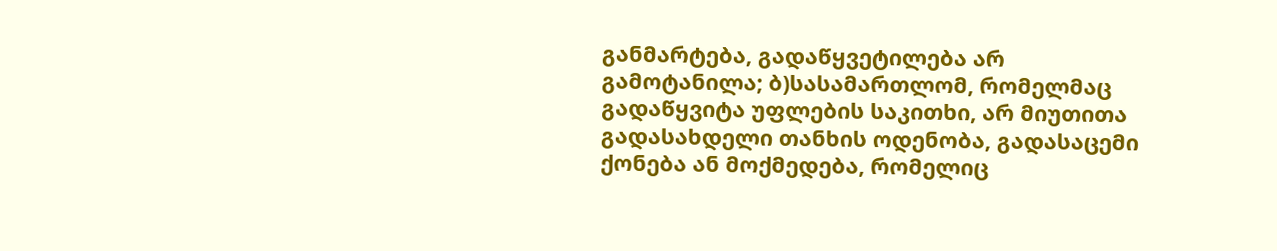განმარტება, გადაწყვეტილება არ გამოტანილა; ბ)სასამართლომ, რომელმაც გადაწყვიტა უფლების საკითხი, არ მიუთითა გადასახდელი თანხის ოდენობა, გადასაცემი ქონება ან მოქმედება, რომელიც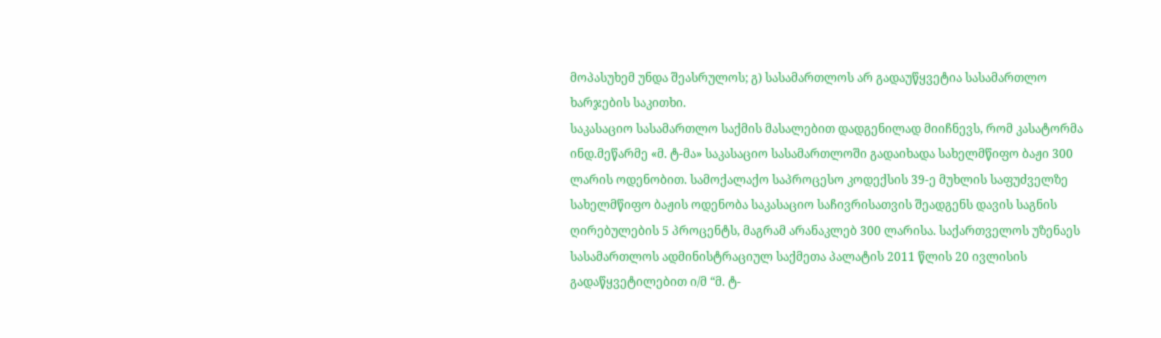მოპასუხემ უნდა შეასრულოს; გ) სასამართლოს არ გადაუწყვეტია სასამართლო ხარჯების საკითხი.
საკასაციო სასამართლო საქმის მასალებით დადგენილად მიიჩნევს, რომ კასატორმა ინდ.მეწარმე «მ. ტ-მა» საკასაციო სასამართლოში გადაიხადა სახელმწიფო ბაჟი 300 ლარის ოდენობით. სამოქალაქო საპროცესო კოდექსის 39-ე მუხლის საფუძველზე სახელმწიფო ბაჟის ოდენობა საკასაციო საჩივრისათვის შეადგენს დავის საგნის ღირებულების 5 პროცენტს, მაგრამ არანაკლებ 300 ლარისა. საქართველოს უზენაეს სასამართლოს ადმინისტრაციულ საქმეთა პალატის 2011 წლის 20 ივლისის გადაწყვეტილებით ი/მ “მ. ტ-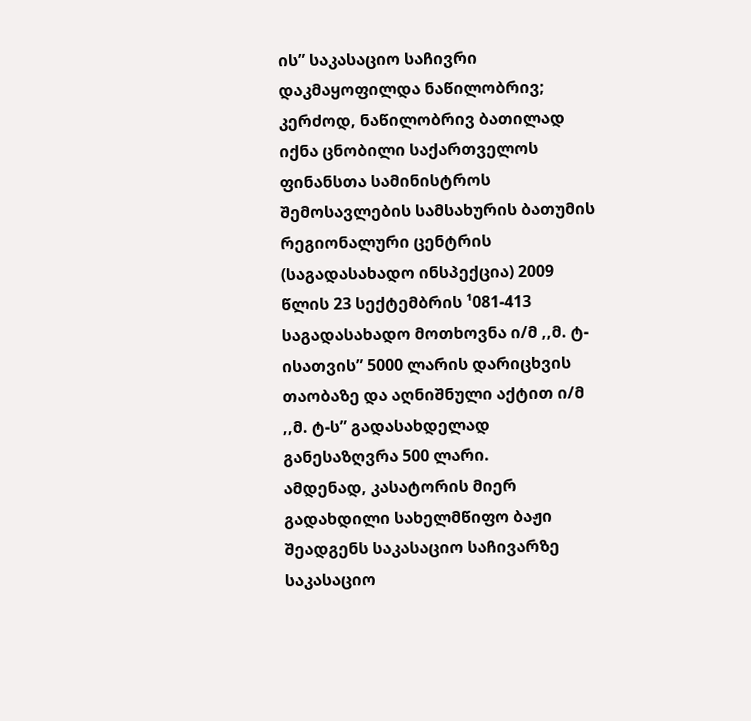ის” საკასაციო საჩივრი დაკმაყოფილდა ნაწილობრივ; კერძოდ, ნაწილობრივ ბათილად იქნა ცნობილი საქართველოს ფინანსთა სამინისტროს შემოსავლების სამსახურის ბათუმის რეგიონალური ცენტრის (საგადასახადო ინსპექცია) 2009 წლის 23 სექტემბრის ¹081-413 საგადასახადო მოთხოვნა ი/მ ,,მ. ტ-ისათვის” 5000 ლარის დარიცხვის თაობაზე და აღნიშნული აქტით ი/მ ,,მ. ტ-ს” გადასახდელად განესაზღვრა 500 ლარი.
ამდენად, კასატორის მიერ გადახდილი სახელმწიფო ბაჟი შეადგენს საკასაციო საჩივარზე საკასაციო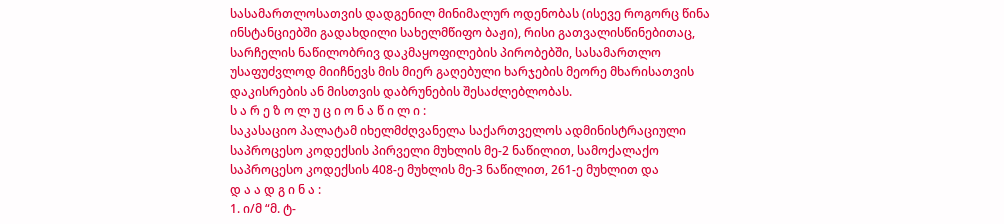სასამართლოსათვის დადგენილ მინიმალურ ოდენობას (ისევე როგორც წინა ინსტანციებში გადახდილი სახელმწიფო ბაჟი), რისი გათვალისწინებითაც, სარჩელის ნაწილობრივ დაკმაყოფილების პირობებში, სასამართლო უსაფუძვლოდ მიიჩნევს მის მიერ გაღებული ხარჯების მეორე მხარისათვის დაკისრების ან მისთვის დაბრუნების შესაძლებლობას.
ს ა რ ე ზ ო ლ უ ც ი ო ნ ა წ ი ლ ი :
საკასაციო პალატამ იხელმძღვანელა საქართველოს ადმინისტრაციული საპროცესო კოდექსის პირველი მუხლის მე-2 ნაწილით, სამოქალაქო საპროცესო კოდექსის 408-ე მუხლის მე-3 ნაწილით, 261-ე მუხლით და
დ ა ა დ გ ი ნ ა :
1. ი/მ “მ. ტ-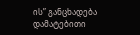ის” განცხადება დამატებითი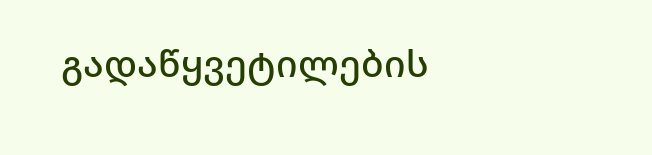გადაწყვეტილების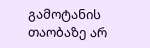გამოტანის თაობაზე არ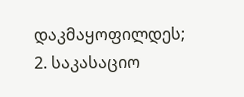დაკმაყოფილდეს;
2. საკასაციო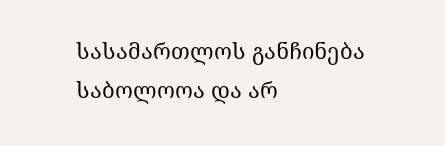სასამართლოს განჩინება საბოლოოა და არ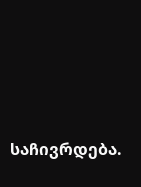საჩივრდება.